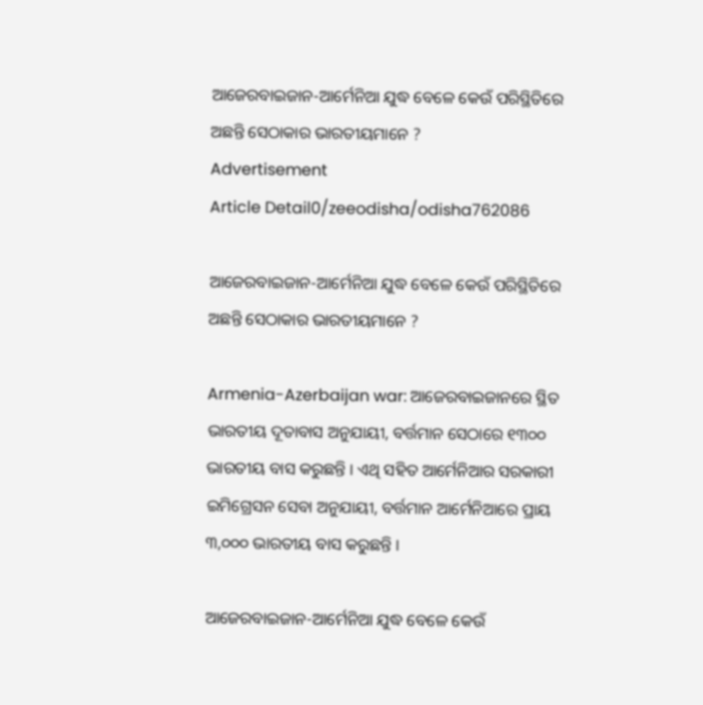ଆଜେରବାଇଜାନ-ଆର୍ମେନିଆ ଯୁଦ୍ଧ ବେଳେ କେଉଁ ପରିସ୍ଥିତିରେ ଅଛନ୍ତି ସେଠାକାର ଭାରତୀୟମାନେ ?
Advertisement
Article Detail0/zeeodisha/odisha762086

ଆଜେରବାଇଜାନ-ଆର୍ମେନିଆ ଯୁଦ୍ଧ ବେଳେ କେଉଁ ପରିସ୍ଥିତିରେ ଅଛନ୍ତି ସେଠାକାର ଭାରତୀୟମାନେ ?

Armenia-Azerbaijan war: ଆଜେରବାଇଜାନରେ ସ୍ଥିତ ଭାରତୀୟ ଦୂତାବାସ ଅନୁଯାୟୀ, ବର୍ତ୍ତମାନ ସେଠାରେ ୧୩୦୦ ଭାରତୀୟ ବାସ କରୁଛନ୍ତି । ଏଥି ସହିତ ଆର୍ମେନିଆର ସରକାରୀ ଇମିଗ୍ରେସନ ସେବା ଅନୁଯାୟୀ, ବର୍ତ୍ତମାନ ଆର୍ମେନିଆରେ ପ୍ରାୟ ୩,୦୦୦ ଭାରତୀୟ ବାସ କରୁଛନ୍ତି ।

ଆଜେରବାଇଜାନ-ଆର୍ମେନିଆ ଯୁଦ୍ଧ ବେଳେ କେଉଁ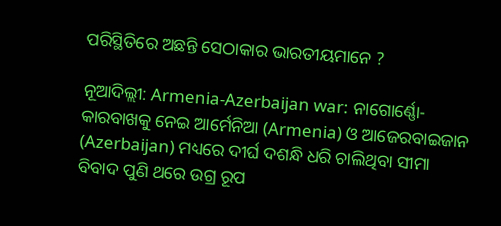ପରିସ୍ଥିତିରେ ଅଛନ୍ତି ସେଠାକାର ଭାରତୀୟମାନେ ?

ନୂଆଦିଲ୍ଲୀ: Armenia-Azerbaijan war: ନାଗୋର୍ଣ୍ଣୋ-କାରବାଖକୁ ନେଇ ଆର୍ମେନିଆ (Armenia) ଓ ଆଜେରବାଇଜାନ (Azerbaijan) ମଧ୍ୟରେ ଦୀର୍ଘ ଦଶନ୍ଧି ଧରି ଚାଲିଥିବା ସୀମା ବିବାଦ ପୁଣି ଥରେ ଉଗ୍ର ରୂପ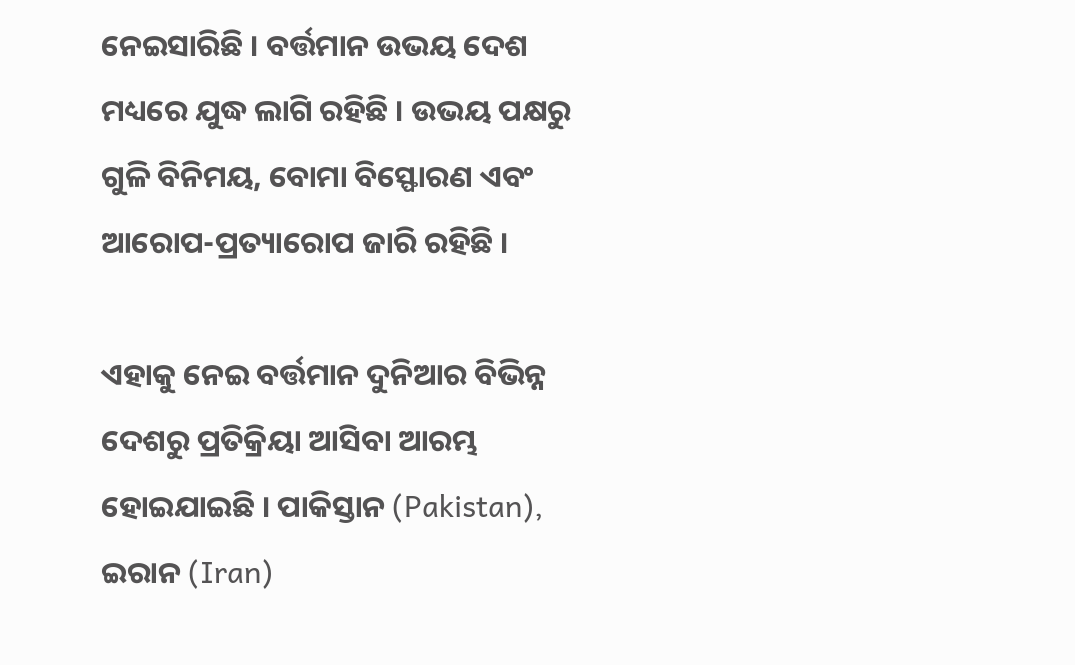ନେଇସାରିଛି । ବର୍ତ୍ତମାନ ଉଭୟ ଦେଶ ମଧ୍ୟରେ ଯୁଦ୍ଧ ଲାଗି ରହିଛି । ଉଭୟ ପକ୍ଷରୁ ଗୁଳି ବିନିମୟ, ବୋମା ବିସ୍ଫୋରଣ ଏବଂ ଆରୋପ-ପ୍ରତ୍ୟାରୋପ ଜାରି ରହିଛି ।

ଏହାକୁ ନେଇ ବର୍ତ୍ତମାନ ଦୁନିଆର ବିଭିନ୍ନ ଦେଶରୁ ପ୍ରତିକ୍ରିୟା ଆସିବା ଆରମ୍ଭ ହୋଇଯାଇଛି । ପାକିସ୍ତାନ (Pakistan), ଇରାନ (Iran)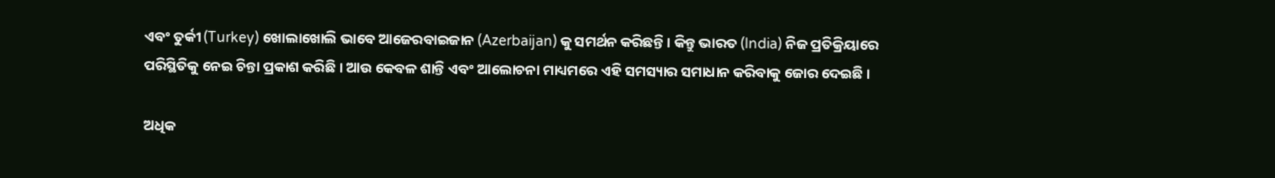ଏବଂ ତୁର୍କୀ (Turkey) ଖୋଲାଖୋଲି ଭାବେ ଆଜେରବାଇଜାନ (Azerbaijan) କୁ ସମର୍ଥନ କରିଛନ୍ତି । କିନ୍ତୁ ଭାରତ (India) ନିଜ ପ୍ରତିକ୍ରିୟାରେ ପରିସ୍ଥିତିକୁ ନେଇ ଚିନ୍ତା ପ୍ରକାଶ କରିଛି । ଆଉ କେବଳ ଶାନ୍ତି ଏବଂ ଆଲୋଚନା ମାଧ୍ୟମରେ ଏହି ସମସ୍ୟାର ସମାଧାନ କରିବାକୁ ଜୋର ଦେଇଛି ।

ଅଧିକ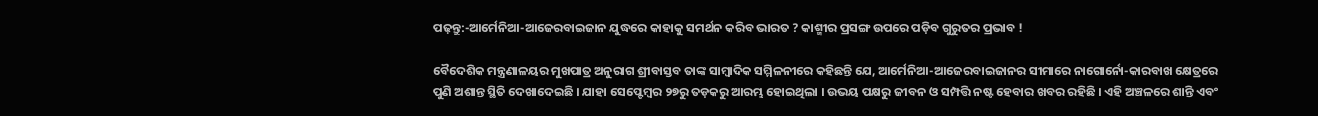ପଢ଼ନ୍ତୁ:-ଆର୍ମେନିଆ-ଆଜେରବାଇଜାନ ଯୁଦ୍ଧରେ କାହାକୁ ସମର୍ଥନ କରିବ ଭାରତ ? କାଶ୍ମୀର ପ୍ରସଙ୍ଗ ଉପରେ ପଡ଼ିବ ଗୁରୁତର ପ୍ରଭାବ !

ବୈଦେଶିକ ମନ୍ତ୍ରଣାଳୟର ମୁଖପାତ୍ର ଅନୁରାଗ ଶ୍ରୀବାସ୍ତବ ତାଙ୍କ ସାମ୍ବାଦିକ ସମ୍ମିଳନୀରେ କହିଛନ୍ତି ଯେ, ଆର୍ମେନିଆ-ଆଜେରବାଇଜାନର ସୀମାରେ ନାଗୋର୍ନୋ-କାରବାଖ କ୍ଷେତ୍ରରେ ପୁଣି ଅଶାନ୍ତ ସ୍ଥିତି ଦେଖାଦେଇଛି । ଯାହା ସେପ୍ଟେମ୍ବର ୨୭ରୁ ତଡ଼କରୁ ଆରମ୍ଭ ହୋଇଥିଲା । ଉଭୟ ପକ୍ଷରୁ ଜୀବନ ଓ ସମ୍ପତ୍ତି ନଷ୍ଟ ହେବାର ଖବର ରହିଛି । ଏହି ଅଞ୍ଚଳରେ ଶାନ୍ତି ଏବଂ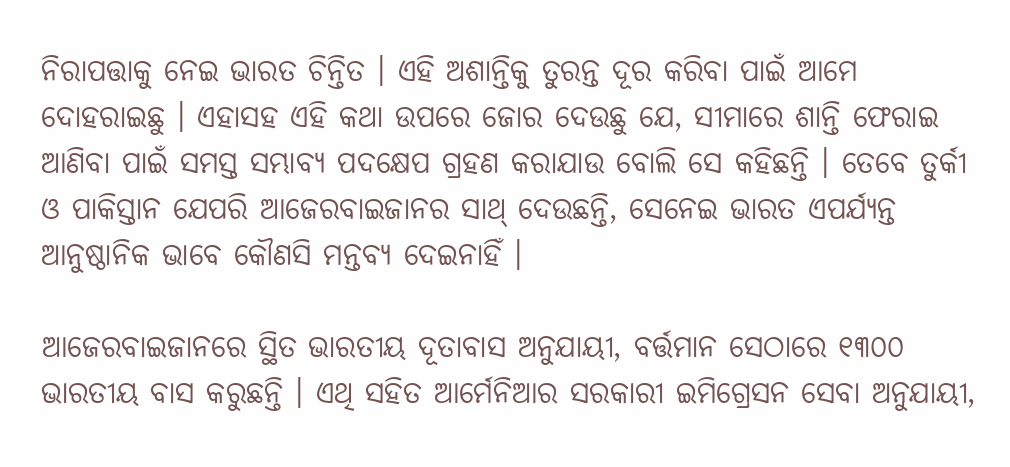ନିରାପତ୍ତାକୁ ନେଇ ଭାରତ ଚିନ୍ତିତ । ଏହି ଅଶାନ୍ତିକୁ ତୁରନ୍ତ ଦୂର କରିବା ପାଇଁ ଆମେ ଦୋହରାଇଛୁ । ଏହାସହ ଏହି କଥା ଉପରେ ଜୋର ଦେଉଛୁ ଯେ, ସୀମାରେ ଶାନ୍ତି ଫେରାଇ ଆଣିବା ପାଇଁ ସମସ୍ତ ସମ୍ଭାବ୍ୟ ପଦକ୍ଷେପ ଗ୍ରହଣ କରାଯାଉ ବୋଲି ସେ କହିଛନ୍ତି । ତେବେ ତୁର୍କୀ ଓ ପାକିସ୍ତାନ ଯେପରି ଆଜେରବାଇଜାନର ସାଥ୍ ଦେଉଛନ୍ତି, ସେନେଇ ଭାରତ ଏପର୍ଯ୍ୟନ୍ତ ଆନୁଷ୍ଠାନିକ ଭାବେ କୌଣସି ମନ୍ତବ୍ୟ ଦେଇନାହିଁ ।

ଆଜେରବାଇଜାନରେ ସ୍ଥିତ ଭାରତୀୟ ଦୂତାବାସ ଅନୁଯାୟୀ, ବର୍ତ୍ତମାନ ସେଠାରେ ୧୩୦୦ ଭାରତୀୟ ବାସ କରୁଛନ୍ତି । ଏଥି ସହିତ ଆର୍ମେନିଆର ସରକାରୀ ଇମିଗ୍ରେସନ ସେବା ଅନୁଯାୟୀ,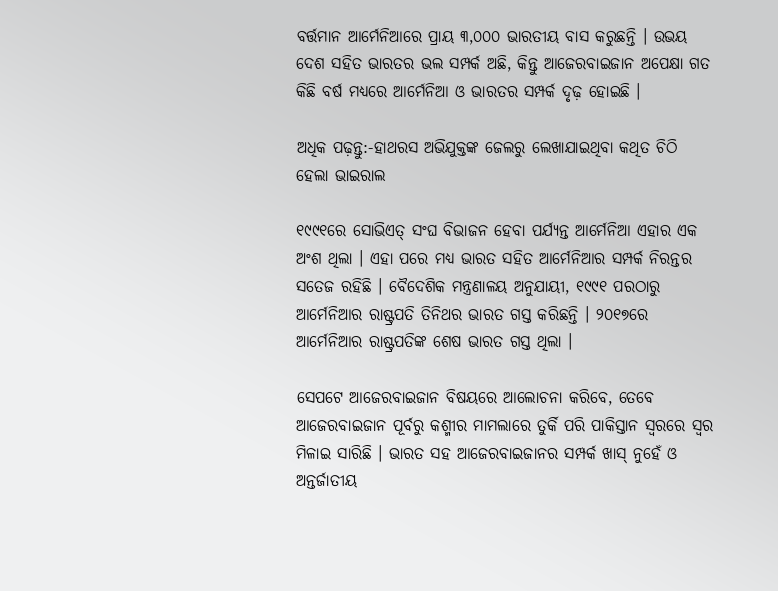ବର୍ତ୍ତମାନ ଆର୍ମେନିଆରେ ପ୍ରାୟ ୩,୦୦୦ ଭାରତୀୟ ବାସ କରୁଛନ୍ତି । ଉଭୟ ଦେଶ ସହିତ ଭାରତର ଭଲ ସମ୍ପର୍କ ଅଛି, କିନ୍ତୁ ଆଜେରବାଇଜାନ ଅପେକ୍ଷା ଗତ କିଛି ବର୍ଷ ମଧ୍ୟରେ ଆର୍ମେନିଆ ଓ ଭାରତର ସମ୍ପର୍କ ଦୃଢ଼ ହୋଇଛି ।

ଅଧିକ ପଢ଼ନ୍ତୁ:-ହାଥରସ ଅଭିଯୁକ୍ତଙ୍କ ଜେଲରୁ ଲେଖାଯାଇଥିବା କଥିତ ଚିଠି ହେଲା ଭାଇରାଲ

୧୯୯୧ରେ ସୋଭିଏତ୍ ସଂଘ ବିଭାଜନ ହେବା ପର୍ଯ୍ୟନ୍ତ ଆର୍ମେନିଆ ଏହାର ଏକ ଅଂଶ ଥିଲା । ଏହା ପରେ ମଧ୍ୟ ଭାରତ ସହିତ ଆର୍ମେନିଆର ସମ୍ପର୍କ ନିରନ୍ତର ସତେଜ ରହିଛି । ବୈଦେଶିକ ମନ୍ତ୍ରଣାଳୟ ଅନୁଯାୟୀ, ୧୯୯୧ ପରଠାରୁ ଆର୍ମେନିଆର ରାଷ୍ଟ୍ରପତି ତିନିଥର ଭାରତ ଗସ୍ତ କରିଛନ୍ତି । ୨୦୧୭ରେ ଆର୍ମେନିଆର ରାଷ୍ଟ୍ରପତିଙ୍କ ଶେଷ ଭାରତ ଗସ୍ତ ଥିଲା ।

ସେପଟେ ଆଜେରବାଇଜାନ ବିଷୟରେ ଆଲୋଚନା କରିବେ, ତେବେ ଆଜେରବାଇଜାନ ପୂର୍ବରୁ କଶ୍ମୀର ମାମଲାରେ ତୁର୍କି ପରି ପାକିସ୍ତାନ ସ୍ୱରରେ ସ୍ୱର ମିଳାଇ ସାରିଛି । ଭାରତ ସହ ଆଜେରବାଇଜାନର ସମ୍ପର୍କ ଖାସ୍ ନୁହେଁ ଓ ଅନ୍ତର୍ଜାତୀୟ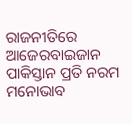ରାଜନୀତିରେ ଆଜେରବାଇଜାନ ପାକିସ୍ତାନ ପ୍ରତି ନରମ ମନୋଭାବ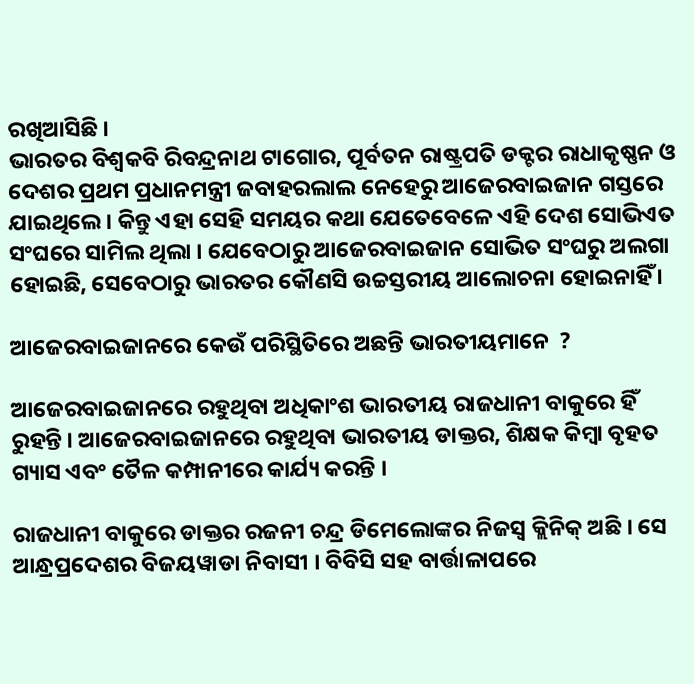ରଖିଆସିଛି ।
ଭାରତର ବିଶ୍ୱକବି ରିବନ୍ଦ୍ରନାଥ ଟାଗୋର, ପୂର୍ବତନ ରାଷ୍ଟ୍ରପତି ଡକ୍ଟର ରାଧାକୃଷ୍ଣନ ଓ ଦେଶର ପ୍ରଥମ ପ୍ରଧାନମନ୍ତ୍ରୀ ଜବାହରଲାଲ ନେହେରୁ ଆଜେରବାଇଜାନ ଗସ୍ତରେ ଯାଇଥିଲେ । କିନ୍ତୁ ଏହା ସେହି ସମୟର କଥା ଯେତେବେଳେ ଏହି ଦେଶ ସୋଭିଏତ ସଂଘରେ ସାମିଲ ଥିଲା । ଯେବେଠାରୁ ଆଜେରବାଇଜାନ ସୋଭିତ ସଂଘରୁ ଅଲଗା ହୋଇଛି, ସେବେଠାରୁ ଭାରତର କୌଣସି ଉଚ୍ଚସ୍ତରୀୟ ଆଲୋଚନା ହୋଇନାହିଁ ।

ଆଜେରବାଇଜାନରେ କେଉଁ ପରିସ୍ଥିତିରେ ଅଛନ୍ତି ଭାରତୀୟମାନେ  ?

ଆଜେରବାଇଜାନରେ ରହୁଥିବା ଅଧିକାଂଶ ଭାରତୀୟ ରାଜଧାନୀ ବାକୁରେ ହିଁ ରୁହନ୍ତି । ଆଜେରବାଇଜାନରେ ରହୁଥିବା ଭାରତୀୟ ଡାକ୍ତର, ଶିକ୍ଷକ କିମ୍ବା ବୃହତ ଗ୍ୟାସ ଏବଂ ତୈଳ କମ୍ପାନୀରେ କାର୍ଯ୍ୟ କରନ୍ତି ।

ରାଜଧାନୀ ବାକୁରେ ଡାକ୍ତର ରଜନୀ ଚନ୍ଦ୍ର ଡିମେଲୋଙ୍କର ନିଜସ୍ୱ କ୍ଲିନିକ୍ ଅଛି । ସେ ଆନ୍ଧ୍ରପ୍ରଦେଶର ବିଜୟୱାଡା ନିବାସୀ । ବିବିସି ସହ ବାର୍ତ୍ତାଳାପରେ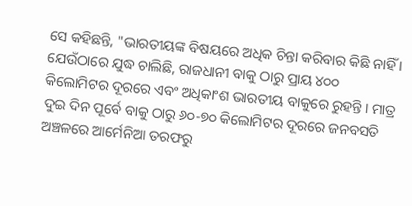ସେ କହିଛନ୍ତି, "ଭାରତୀୟଙ୍କ ବିଷୟରେ ଅଧିକ ଚିନ୍ତା କରିବାର କିଛି ନାହିଁ । ଯେଉଁଠାରେ ଯୁଦ୍ଧ ଚାଲିଛି, ରାଜଧାନୀ ବାକୁ ଠାରୁ ପ୍ରାୟ ୪୦୦ କିଲୋମିଟର ଦୂରରେ ଏବଂ ଅଧିକାଂଶ ଭାରତୀୟ ବାକୁରେ ରୁହନ୍ତି । ମାତ୍ର ଦୁଇ ଦିନ ପୂର୍ବେ ବାକୁ ଠାରୁ ୬୦-୭୦ କିଲୋମିଟର ଦୂରରେ ଜନବସତି ଅଞ୍ଚଳରେ ଆର୍ମେନିଆ ତରଫରୁ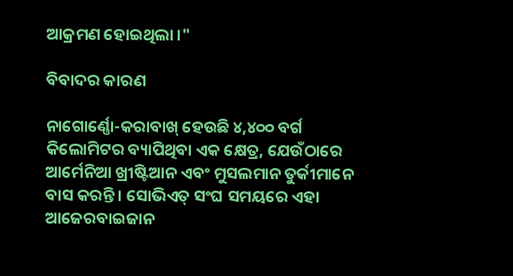ଆକ୍ରମଣ ହୋଇଥିଲା ।"

ବିବାଦର କାରଣ

ନାଗୋର୍ଣ୍ଣୋ-କରାବାଖ୍ ହେଉଛି ୪,୪୦୦ ବର୍ଗ କିଲୋମିଟର ବ୍ୟାପିଥିବା ଏକ କ୍ଷେତ୍ର, ଯେଉଁଠାରେ ଆର୍ମେନିଆ ଖ୍ରୀଷ୍ଟିଆନ ଏବଂ ମୁସଲମାନ ତୁର୍କୀମାନେ ବାସ କରନ୍ତି । ସୋଭିଏତ୍ ସଂଘ ସମୟରେ ଏହା ଆଜେରବାଇଜାନ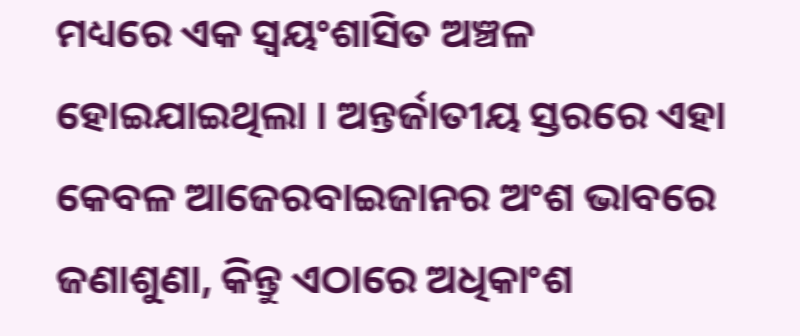ମଧ୍ୟରେ ଏକ ସ୍ୱୟଂଶାସିତ ଅଞ୍ଚଳ ହୋଇଯାଇଥିଲା । ଅନ୍ତର୍ଜାତୀୟ ସ୍ତରରେ ଏହା କେବଳ ଆଜେରବାଇଜାନର ଅଂଶ ଭାବରେ ଜଣାଶୁଣା, କିନ୍ତୁ ଏଠାରେ ଅଧିକାଂଶ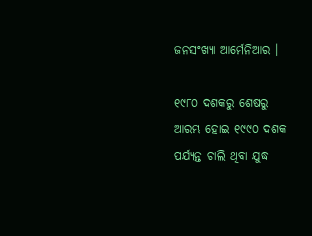ଜନସଂଖ୍ୟା ଆର୍ମେନିଆର ।

୧୯୮୦ ଦଶକରୁ ଶେଷରୁ ଆରମ୍ଭ ହୋଇ ୧୯୯୦ ଦଶକ ପର୍ଯ୍ୟନ୍ତ ଚାଲି ଥିବା ଯୁଦ୍ଧ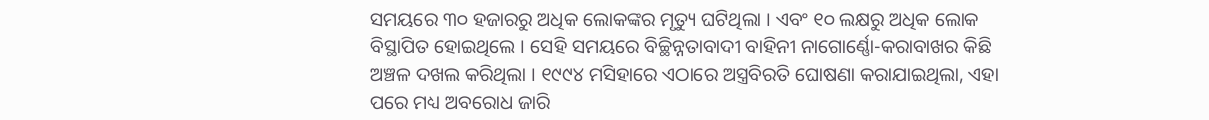ସମୟରେ ୩୦ ହଜାରରୁ ଅଧିକ ଲୋକଙ୍କର ମୃତ୍ୟୁ ଘଟିଥିଲା । ଏବଂ ୧୦ ଲକ୍ଷରୁ ଅଧିକ ଲୋକ ବିସ୍ଥାପିତ ହୋଇଥିଲେ । ସେହି ସମୟରେ ବିଚ୍ଛିନ୍ନତାବାଦୀ ବାହିନୀ ନାଗୋର୍ଣ୍ଣୋ-କରାବାଖର କିଛି ଅଞ୍ଚଳ ଦଖଲ କରିଥିଲା । ୧୯୯୪ ମସିହାରେ ଏଠାରେ ଅସ୍ତ୍ରବିରତି ଘୋଷଣା କରାଯାଇଥିଲା, ଏହା ପରେ ମଧ୍ୟ ଅବରୋଧ ଜାରି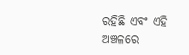ରହିଛି ଏବଂ ଏହି ଅଞ୍ଚଳରେ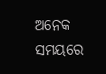ଅନେକ ସମୟରେ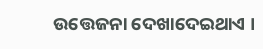ଉତ୍ତେଜନା ଦେଖାଦେଇଥାଏ ।